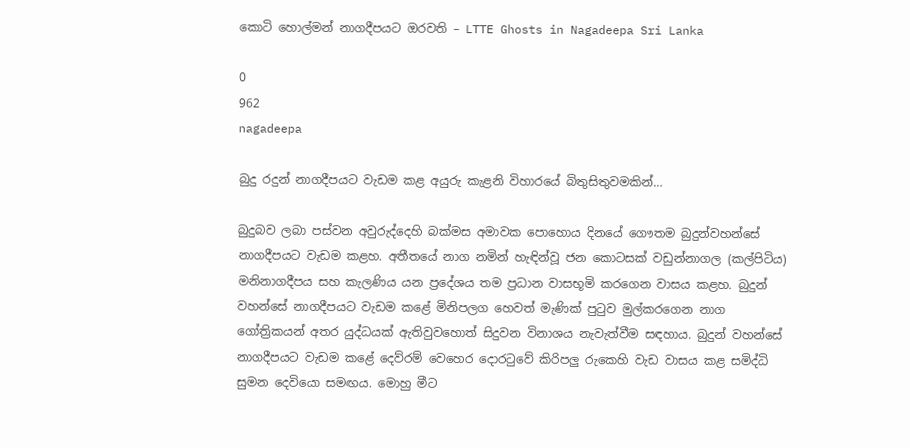කොටි හොල්මන් නාගදීපයට ඔරවති – LTTE Ghosts in Nagadeepa Sri Lanka

0
962
nagadeepa

බුදු රදුන් නාගදීපයට වැඩම කළ අයුරු කැළනි විහාරයේ බිතුසිතුවමකින්…

බුදුබව ලබා පස්‌වන අවුරුද්දෙහි බක්‌මස අමාවක පොහොය දිනයේ ගෞතම බුදුන්වහන්සේ නාගදීපයට වැඩම කළහ. අතීතයේ නාග නමින් හැඳින්වූ ජන කොටසක්‌ වඩුන්නාගල (කල්පිටිය) මනිනාගදීපය සහ කැලණිය යන ප්‍රදේශය තම ප්‍රධාන වාසභූමි කරගෙන වාසය කළහ. බුදුන් වහන්සේ නාගදීපයට වැඩම කළේ මිනිපලග හෙවත් මැණික්‌ පුටුව මුල්කරගෙන නාග ගෝත්‍රිකයන් අතර යුද්ධයක්‌ ඇතිවුවහොත් සිදුවන විනාශය නැවැත්වීම සඳහාය. බුදුන් වහන්සේ නාගදීපයට වැඩම කළේ දෙව්රම් වෙහෙර දොරටුවේ කිරිපලු රුකෙහි වැඩ වාසය කළ සමිද්ධි සුමන දෙවියො සමඟය. මොහු මීට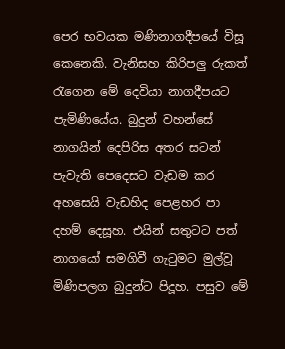පෙර භවයක මණිනාගදීපයේ විසූ කෙනෙකි. වැනිසහ කිරිපලු රුකත් රැගෙන මේ දෙවියා නාගදීපයට පැමිණියේය. බුදුන් වහන්සේ නාගයින් දෙපිරිස අතර සටන් පැවැති පෙදෙසට වැඩම කර අහසෙයි වැඩහිද පෙළහර පා දහම් දෙසූහ. එයින් සතුටට පත් නාගයෝ සමගිවී ගැටුමට මුල්වූ මිණිපලග බුදුන්ට පිදූහ. පසුව මේ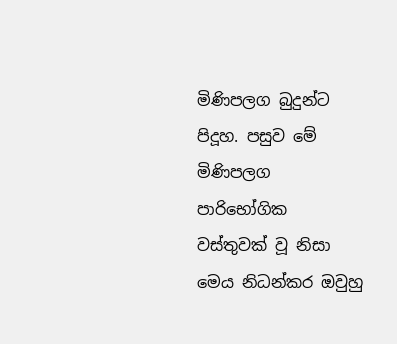මිණිපලග බුදුන්ට පිදූහ. පසුව මේ මිණිපලග පාරිභෝගික වස්‌තුවක්‌ වූ නිසා මෙය නිධන්කර ඔවුහු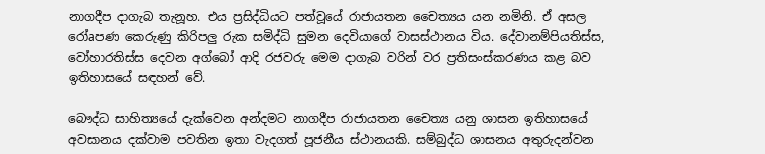නාගදීප දාගැබ තැනූහ. එය ප්‍රසිද්ධියට පත්වූයේ රාජායතන චෛත්‍යය යන නමිනි. ඒ අසල රෝaපණ කෙරුණු කිරිපලු රුක සමිද්ධි සුමන දෙවියාගේ වාසස්‌ථානය විය. දේවානම්පියතිස්‌ස, වෝහාරතිස්‌ස දෙවන අග්බෝ ආදි රජවරු මෙම දාගැබ වරින් වර ප්‍රතිසංස්‌කරණය කළ බව ඉතිහාසයේ සඳහන් වේ.

බෞද්ධ සාහිත්‍යයේ දැක්‌වෙන අන්දමට නාගදීප රාජායතන චෛත්‍ය යනු ශාසන ඉතිහාසයේ අවසානය දක්‌වාම පවතින ඉතා වැදගත් පූජනීය ස්‌ථානයකි. සම්බුද්ධ ශාසනය අතුරුදන්වන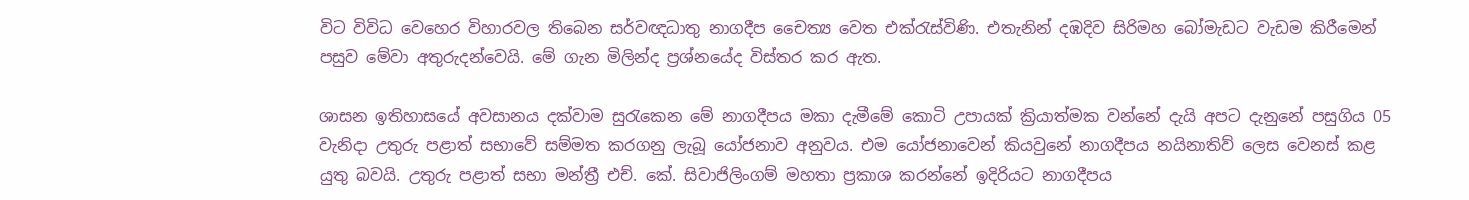විට විවිධ වෙහෙර විහාරවල තිබෙන සර්වඥධාතු නාගදීප චෛත්‍ය වෙත එක්‌රැස්‌විණි. එතැනින් දඹදිව සිරිමහ බෝමැඩට වැඩම කිරීමෙන් පසුව මේවා අතුරුදන්වෙයි. මේ ගැන මිලින්ද ප්‍රශ්නයේද විස්‌තර කර ඇත.

ශාසන ඉතිහාසයේ අවසානය දක්‌වාම සුරැකෙන මේ නාගදීපය මකා දැමීමේ කොටි උපායක්‌ ක්‍රියාත්මක වන්නේ දැයි අපට දැනුනේ පසුගිය 05 වැනිදා උතුරු පළාත් සභාවේ සම්මත කරගනු ලැබූ යෝජනාව අනුවය. එම යෝජනාවෙන් කියවුනේ නාගදීපය නයිනාතිව් ලෙස වෙනස්‌ කළ යුතු බවයි. උතුරු පළාත් සභා මන්ත්‍රී එච්. කේ. සිවාජිලිංගම් මහතා ප්‍රකාශ කරන්නේ ඉදිරියට නාගදීපය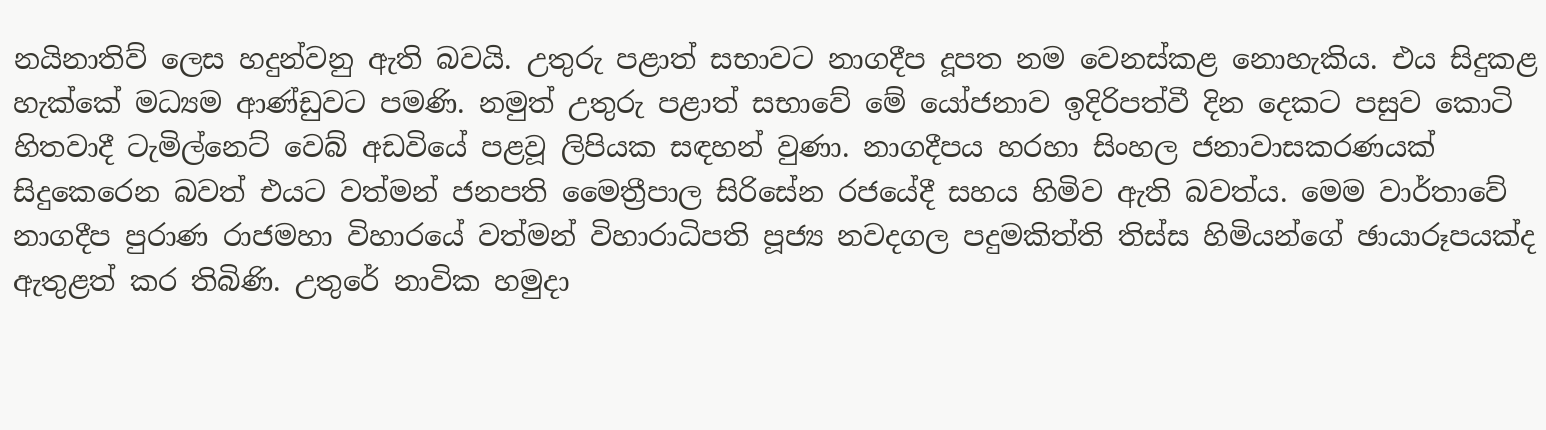නයිනාතිව් ලෙස හදුන්වනු ඇති බවයි. උතුරු පළාත් සභාවට නාගදීප දූපත නම වෙනස්‌කළ නොහැකිය. එය සිදුකළ හැක්‌කේ මධ්‍යම ආණ්‌ඩුවට පමණි. නමුත් උතුරු පළාත් සභාවේ මේ යෝජනාව ඉදිරිපත්වී දින දෙකට පසුව කොටි හිතවාදී ටැමිල්නෙට්‌ වෙබ් අඩවියේ පළවූ ලිපියක සඳහන් වුණා. නාගදීපය හරහා සිංහල ජනාවාසකරණයක්‌ සිදුකෙරෙන බවත් එයට වත්මන් ජනපති මෛත්‍රීපාල සිරිසේන රජයේදී සහය හිමිව ඇති බවත්ය. මෙම වාර්තාවේ නාගදීප පුරාණ රාජමහා විහාරයේ වත්මන් විහාරාධිපති පූජ්‍ය නවදගල පදුමකිත්ති තිස්‌ස හිමියන්ගේ ඡායාරූපයක්‌ද ඇතුළත් කර තිබිණි. උතුරේ නාවික හමුදා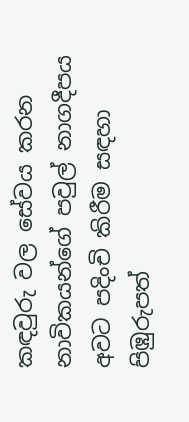කඳවුරු වල සේවය කරන නාවිකයන්ගේ පවුල් නාගදීපය අවට පදිංචි කිරීම සඳහා පිඹුරුපත්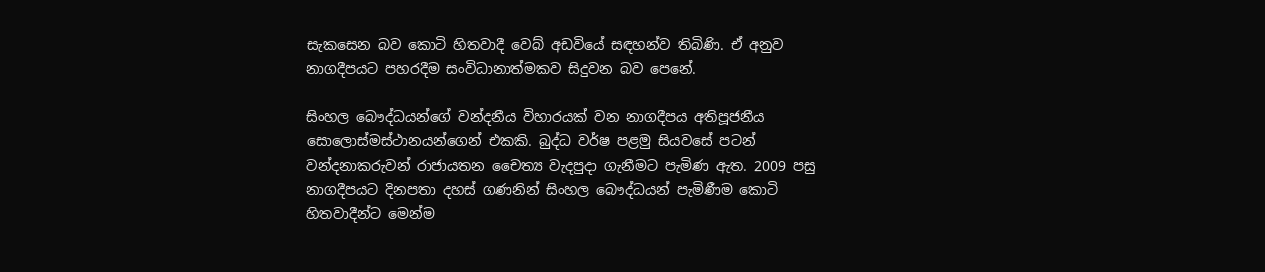සැකසෙන බව කොටි හිතවාදී වෙබ් අඩවියේ සඳහන්ව තිබිණි. ඒ අනුව නාගදීපයට පහරදීම සංවිධානාත්මකව සිදුවන බව පෙනේ.

සිංහල බෞද්ධයන්ගේ වන්දනීය විහාරයක්‌ වන නාගදීපය අතිපූජනීය සොලොස්‌මස්‌ථානයන්ගෙන් එකකි. බුද්ධ වර්ෂ පළමු සියවසේ පටන් වන්දනාකරුවන් රාජායතන චෛත්‍ය වැදපුදා ගැනීමට පැමිණ ඇත. 2009 පසු නාගදීපයට දිනපතා දහස්‌ ගණනින් සිංහල බෞද්ධයන් පැමිණීම කොටි හිතවාදීන්ට මෙන්ම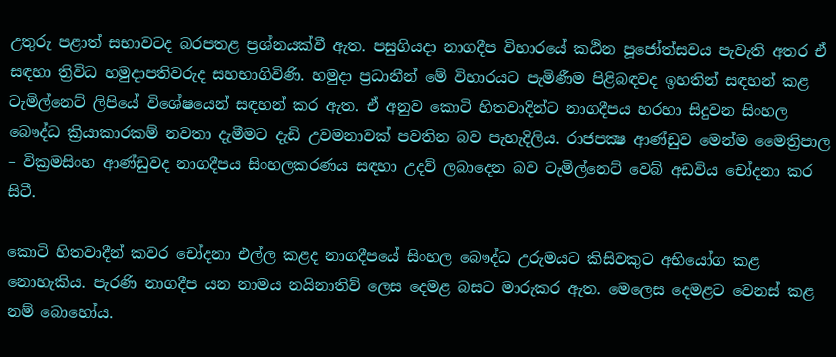උතුරු පළාත් සභාවටද බරපතළ ප්‍රශ්නයක්‌වී ඇත. පසුගියදා නාගදීප විහාරයේ කඨින පූජෝත්සවය පැවැති අතර ඒ සඳහා ත්‍රිවිධ හමුදාපතිවරුද සහභාගිවිණි. හමුදා ප්‍රධානීන් මේ විහාරයට පැමිණීම පිළිබඳවද ඉහතින් සඳහන් කළ ටැමිල්නෙට්‌ ලිපියේ විශේෂයෙන් සඳහන් කර ඇත. ඒ අනුව කොටි හිතවාදින්ට නාගදීපය හරහා සිදුවන සිංහල බෞද්ධ ක්‍රියාකාරකම් නවතා දැමීමට දැඩි උවමනාවක්‌ පවතින බව පැහැදිලිය. රාජපක්‍ෂ ආණ්‌ඩුව මෙන්ම මෛත්‍රිපාල – වික්‍රමසිංහ ආණ්‌ඩුවද නාගදීපය සිංහලකරණය සඳහා උදව් ලබාදෙන බව ටැමිල්නෙට්‌ වෙබ් අඩවිය චෝදනා කර සිටී.

කොටි හිතවාදීන් කවර චෝදනා එල්ල කළද නාගදීපයේ සිංහල බෞද්ධ උරුමයට කිසිවකුට අභියෝග කළ නොහැකිය. පැරණි නාගදීප යන නාමය නයිනාතිව් ලෙස දෙමළ බසට මාරුකර ඇත. මෙලෙස දෙමළට වෙනස්‌ කළ නම් බොහෝය.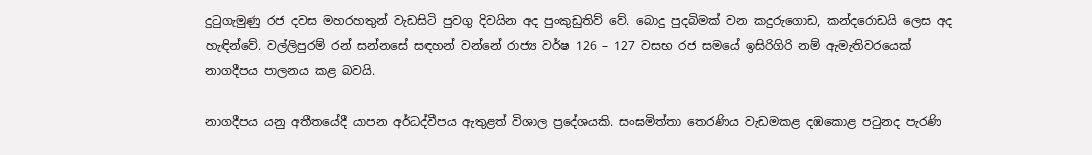දුටුගැමුණු රජ දවස මහරහතුන් වැඩසිටි පුවගු දිවයින අද පුංකුඩුතිව් වේ. බොදු පුදබිමක්‌ වන කදුරුගොඩ, කන්දරොඩයි ලෙස අද හැඳින්වේ. වල්ලිපුරම් රන් සන්නසේ සඳහන් වන්නේ රාජ්‍ය වර්ෂ 126 – 127 වසභ රජ සමයේ ඉසිරිගිරි නම් ඇමැතිවරයෙක්‌ නාගදීපය පාලනය කළ බවයි.

නාගදීපය යනු අතීතයේදී යාපන අර්ධද්වීපය ඇතුළත් විශාල ප්‍රදේශයකි. සංඝමිත්තා තෙරණිය වැඩමකළ දඹකොළ පටුනද පැරණි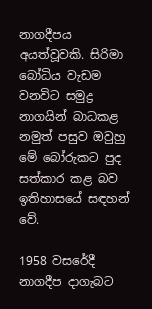නාගදීපය අයත්වූවකි. සිරිමා බෝධිය වැඩම වනවිට සමුද්‍ර නාගයින් බාධකළ නමුත් පසුව ඔවුහු මේ බෝරුකට පුද සත්කාර කළ බව ඉතිහාසයේ සඳහන් වේ.

1958 වසරේදී නාගදීප දාගැබට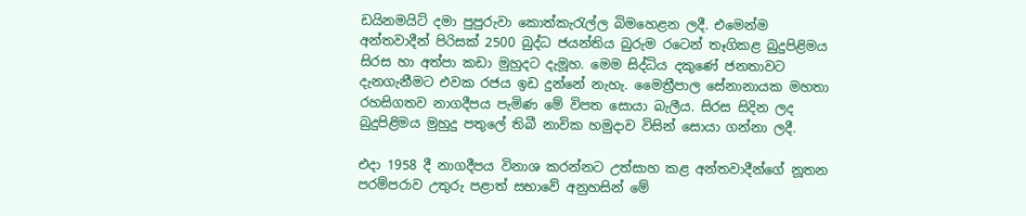ඩයිනමයිට්‌ දමා පුපුරුවා කොත්කැරැල්ල බිමහෙළන ලදී. එමෙන්ම අන්තවාදීන් පිරිසක්‌ 2500 බුද්ධ ජයන්තිය බුරුම රටෙන් තෑගිකළ බුදුපිළිමය සිරස හා අත්පා කඩා මුහුදට දැමූහ. මෙම සිද්ධිය දකුණේ ජනතාවට දැනගැනීමට එවක රජය ඉඩ දුන්නේ නැහැ. මෛත්‍රීපාල සේනානායක මහතා රහසිගතව නාගදීපය පැමිණ මේ විපත සොයා බැලීය. සිරස සිදින ලද බුදුපිළිමය මුහුදු පතුලේ තිබී නාවික හමුදාව විසින් සොයා ගන්නා ලදී.

එදා 1958 දී නාගදීපය විනාශ කරන්නට උත්සාහ කළ අන්තවාදීන්ගේ නූතන පරම්පරාව උතුරු පළාත් සභාවේ අනුහසින් මේ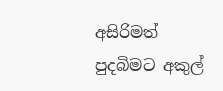අසිරිමත් පුදබිමට අකුල්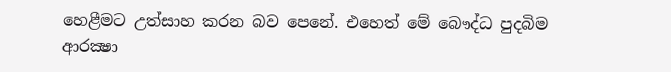හෙළීමට උත්සාහ කරන බව පෙනේ. එහෙත් මේ බෞද්ධ පුදබිම ආරක්‍ෂා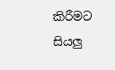කිරීමට සියලු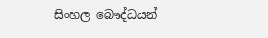සිංහල බෞද්ධයන්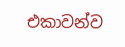එකාවන්ව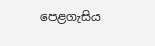පෙළගැසිය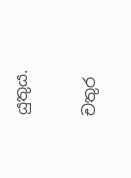යුතුය.

චතුර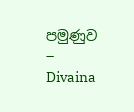පමුණුව
– Divaina